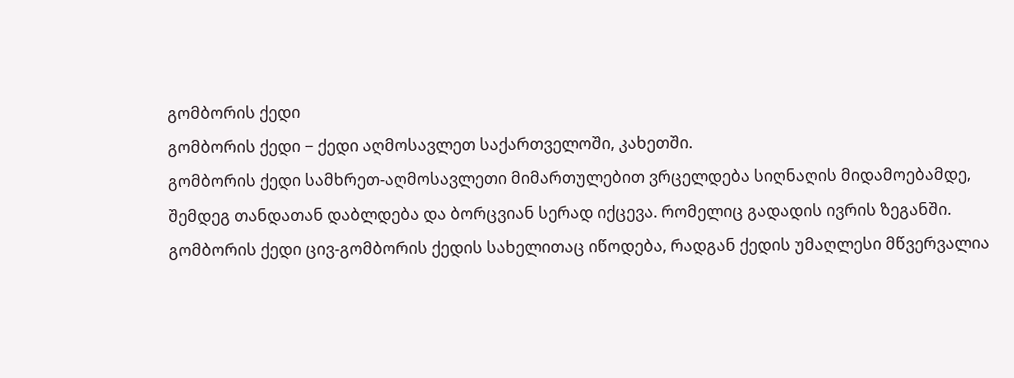გომბორის ქედი
გომბორის ქედი − ქედი აღმოსავლეთ საქართველოში, კახეთში.
გომბორის ქედი სამხრეთ-აღმოსავლეთი მიმართულებით ვრცელდება სიღნაღის მიდამოებამდე, შემდეგ თანდათან დაბლდება და ბორცვიან სერად იქცევა. რომელიც გადადის ივრის ზეგანში. გომბორის ქედი ცივ-გომბორის ქედის სახელითაც იწოდება, რადგან ქედის უმაღლესი მწვერვალია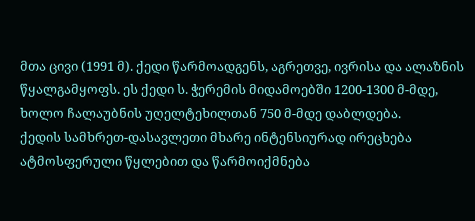მთა ცივი (1991 მ). ქედი წარმოადგენს, აგრეთვე, ივრისა და ალაზნის წყალგამყოფს. ეს ქედი ს. ჭერემის მიდამოებში 1200-1300 მ-მდე, ხოლო ჩალაუბნის უღელტეხილთან 750 მ-მდე დაბლდება.
ქედის სამხრეთ-დასავლეთი მხარე ინტენსიურად ირეცხება ატმოსფერული წყლებით და წარმოიქმნება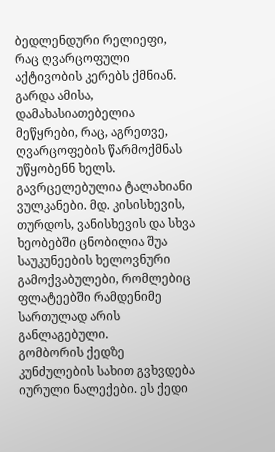ბედლენდური რელიეფი, რაც ღვარცოფული აქტივობის კერებს ქმნიან. გარდა ამისა, დამახასიათებელია მეწყრები, რაც, აგრეთვე, ღვარცოფების წარმოქმნას უწყობენნ ხელს. გავრცელებულია ტალახიანი ვულკანები. მდ. კისისხევის, თურდოს, ვანისხევის და სხვა ხეობებში ცნობილია შუა საუკუნეების ხელოვნური გამოქვაბულები, რომლებიც ფლატეებში რამდენიმე სართულად არის განლაგებული.
გომბორის ქედზე კუნძულების სახით გვხვდება იურული ნალექები. ეს ქედი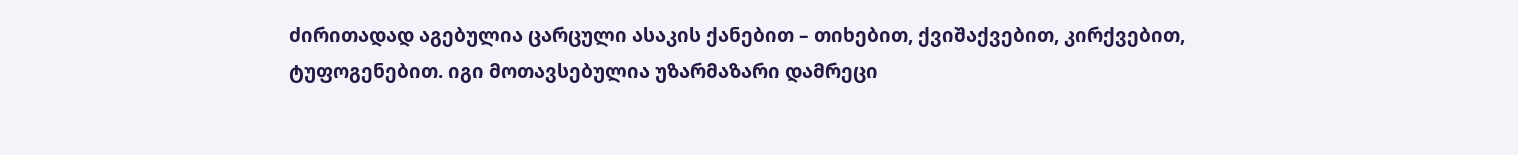ძირითადად აგებულია ცარცული ასაკის ქანებით – თიხებით, ქვიშაქვებით, კირქვებით, ტუფოგენებით. იგი მოთავსებულია უზარმაზარი დამრეცი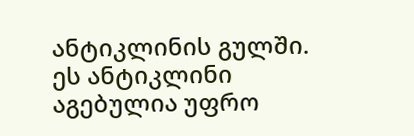ანტიკლინის გულში. ეს ანტიკლინი აგებულია უფრო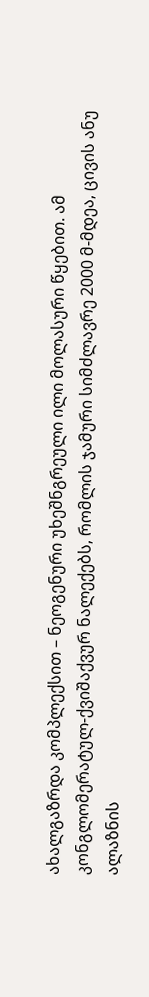ახალგაზრდა კომპლექსით – ნეოგენური უხეშნგრეული ილი მოლასური წყებით. ამ კონგლომერატულ-ქვიშაქვურ ნალექებს, რომლის ჯამური სიმძლავრე 2000 მ-მდეა, ცივის ანუ ალაზნის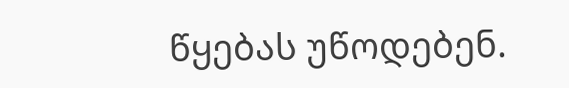წყებას უწოდებენ.